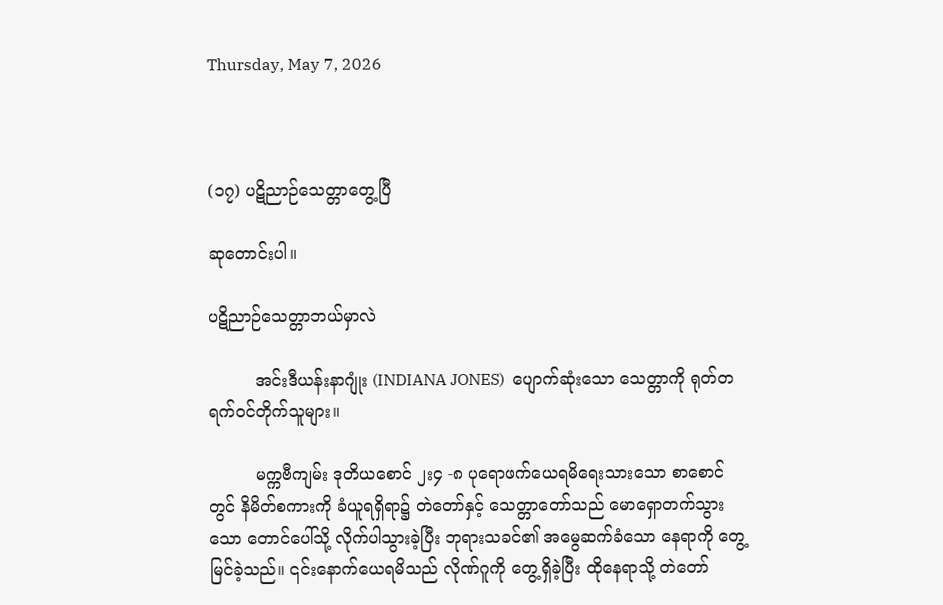Thursday, May 7, 2026



(၁၇) ပဋိညာဉ်သေတ္တာတွေ့ပြီ

ဆုတောင်းပါ။

ပဋိညာဉ်သေတ္တာဘယ်မှာလဲ

         အင်းဒီယန်းနာဂျုံး (INDIANA JONES)  ပျောက်ဆုံးသော သေတ္တာကို ရုတ်တရက်ဝင်တိုက်သူများ။

         မက္ကဗီကျမ်း ဒုတိယစောင် ၂း၄ -၈ ပုရောဖက်ယေရမိရေးသားသော စာစောင်တွင် နိမိတ်စကားကို ခံယူရရှိရာ၌ တဲတော်နှင့် သေတ္တာတော်သည် မောရှောတက်သွားသော တောင်ပေါ်သို့ လိုက်ပါသွားခဲ့ပြီး ဘုရားသခင်၏ အမွေဆက်ခံသော နေရာကို တွေ့မြင်ခဲ့သည်။ ၎င်းနောက်ယေရမိသည် လိုဏ်ဂူကို တွေ့ရှိခဲ့ပြီး ထိုနေရာသို့ တဲတော်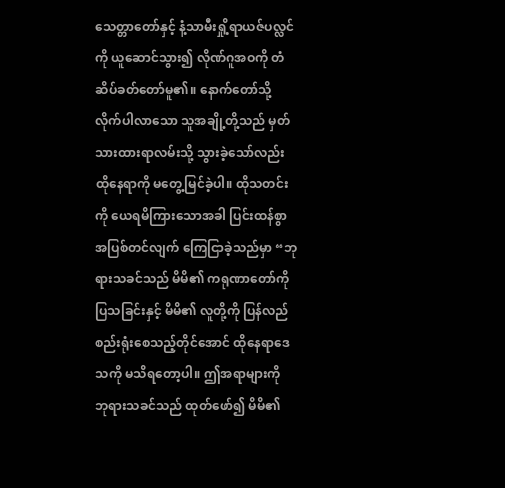သေတ္တာတော်နှင့် နံ့သာမီးရှို့ရာယဇ်ပလ္လင်ကို ယူဆောင်သွား၍ လိုဏ်ဂူအဝကို တံဆိပ်ခတ်တော်မူ၏။ နောက်တော်သို့ လိုက်ပါလာသော သူအချို့တို့သည် မှတ်သားထားရာလမ်းသို့ သွားခဲ့သော်လည်း ထိုနေရာကို မတွေ့မြင်ခဲ့ပါ။ ထိုသတင်းကို ယေရမိကြားသောအခါ ပြင်းထန်စွာ အပြစ်တင်လျက် ကြေငြာခဲ့သည်မှာ “ဘုရားသခင်သည် မိမိ၏ ကရုဏာတော်ကို ပြသခြင်းနှင့် မိမိ၏ လူတို့ကို ပြန်လည်စည်းရုံးစေသည့်တိုင်အောင် ထိုနေရာဒေသကို မသိရတော့ပါ။ ဤအရာများကို ဘုရားသခင်သည် ထုတ်ဖော်၍ မိမိ၏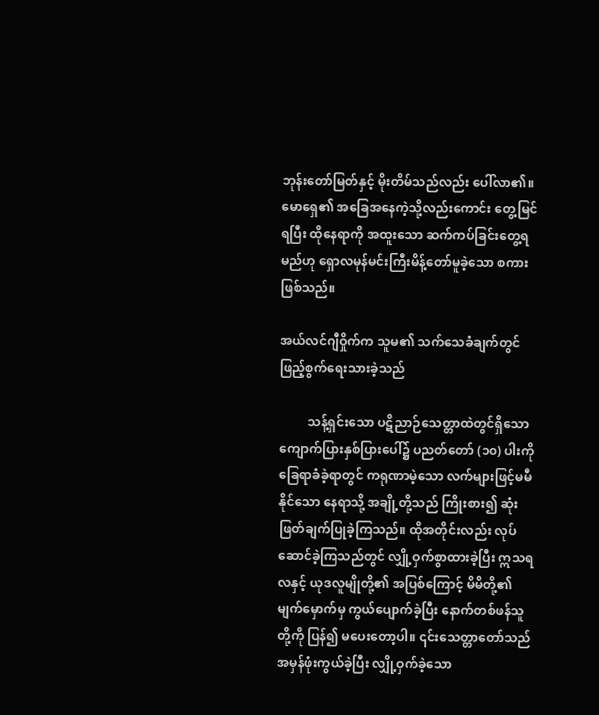ဘုန်းတော်မြတ်နှင့် မိုးတိမ်သည်လည်း ပေါ်လာ၏။ မောရှေ၏ အခြေအနေကဲ့သို့လည်းကောင်း တွေ့မြင်ရပြီး ထိုနေရာကို အထူးသော ဆက်ကပ်ခြင်းတွေ့ရမည်ဟု ရှောလမုန်မင်းကြီးမိန့်တော်မူခဲ့သော စကားဖြစ်သည်။

အယ်လင်ဂျီဝှိုက်က သူမ၏ သက်သေခံချက်တွင် ဖြည့်စွက်ရေးသားခဲ့သည်

         သန့်ရှင်းသော ပဋိညာဉ်သေတ္တာထဲတွင်ရှိသော ကျောက်ပြားနှစ်ပြားပေါ်၌ ပညတ်တော် (၁၀) ပါးကို ခြေရာခံခဲ့ရာတွင် ကရုဏာမဲ့သော လက်များဖြင့်မမီနိုင်သော နေရာသို့ အချို့တို့သည် ကြိုးစား၍ ဆုံးဖြတ်ချက်ပြုခဲ့ကြသည်။ ထိုအတိုင်းလည်း လုပ်ဆောင်ခဲ့ကြသည်တွင် လျှို့ဝှက်စွာထားခဲ့ပြီး ဣသရလနှင့် ယုဒလူမျိုတို့၏ အပြစ်ကြောင့် မိမိတို့၏ မျက်မှောက်မှ ကွယ်ပျောက်ခဲ့ပြီး နောက်တစ်ဖန်သူတို့ကို ပြန်၍ မပေးတော့ပါ။ ၎င်းသေတ္တာတော်သည် အမှန်ဖုံးကွယ်ခဲ့ပြီး လျှို့ဝှက်ခဲ့သော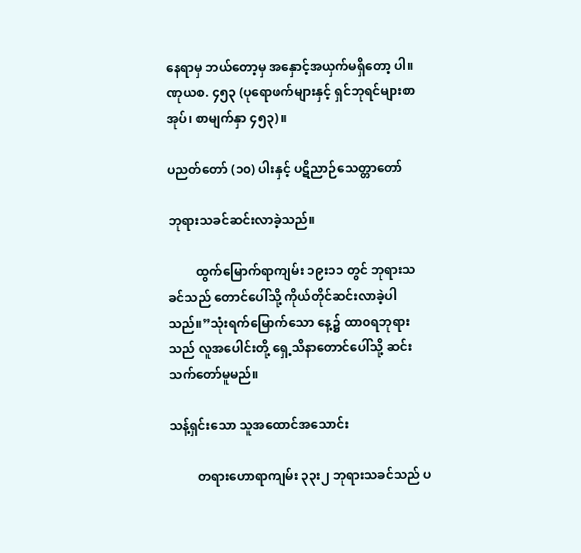နေရာမှ ဘယ်တော့မှ အနှောင့်အယှက်မရှိတော့ ပါ။ ဏုယစ. ၄၅၃ (ပုရောဖက်များနှင့် ရှင်ဘုရင်များစာအုပ်၊ စာမျက်နှာ ၄၅၃)။

ပညတ်တော် (၁၀) ပါးနှင့် ပဋိညာဉ်သေတ္တာတော်

ဘုရားသခင်ဆင်းလာခဲ့သည်။

         ထွက်မြောက်ရာကျမ်း ၁၉း၁၁ တွင် ဘုရားသခင်သည် တောင်ပေါ်သို့ ကိုယ်တိုင်ဆင်းလာခဲ့ပါသည်။”သုံးရက်မြောက်သော နေ့၌ ထာ၀ရဘုရားသည် လူအပေါင်းတို့ ရှေ့သိနာတောင်ပေါ်သို့ ဆင်းသက်တော်မူမည်။

သန့်ရှင်းသော သူအထောင်အသောင်း

         တရားဟောရာကျမ်း ၃၃း၂ ဘုရားသခင်သည် ပ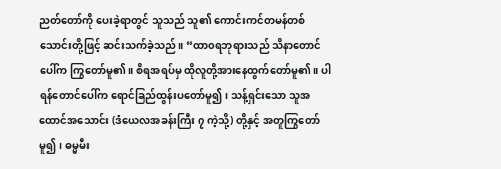ညတ်တော်ကို ပေးခဲ့ရာတွင် သူသည် သူ၏ ကောင်းကင်တမန်တစ်သောင်းတို့ဖြင့် ဆင်းသက်ခဲ့သည်။ “ထာ၀ရဘုရားသည် သိနာတောင်ပေါ်က ကြွတော်မူ၏။ စိရအရပ်မှ ထိုလူတို့အားနေထွက်တော်မူ၏။ ပါရန်တောင်ပေါ်က ရောင်ခြည်ထွန်းပတော်မူ၍၊ သန့်ရှင်းသော သူအထောင်အသောင်း (ဒံယေလအခန်းကြီး ၇ ကဲ့သို့) တို့နှင့် အတူကြွတော်မူ၍၊ ဓမ္မမီး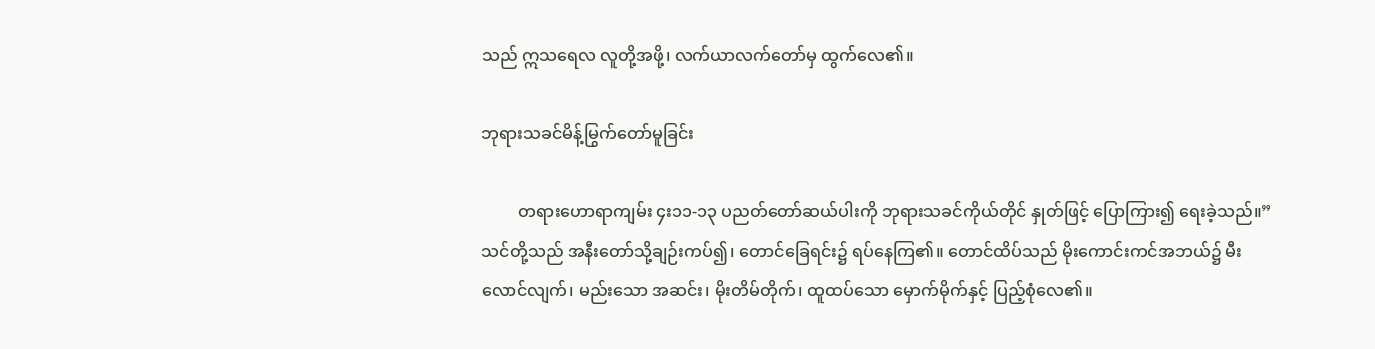သည် ဣသရေလ လူတို့အဖို့၊ လက်ယာလက်တော်မှ ထွက်လေ၏။

ဘုရားသခင်မိန့်မြွက်တော်မူခြင်း

         တရားဟောရာကျမ်း ၄း၁၁-၁၃ ပညတ်တော်ဆယ်ပါးကို ဘုရားသခင်ကိုယ်တိုင် နှုတ်ဖြင့် ပြောကြား၍ ရေးခဲ့သည်။”သင်တို့သည် အနီးတော်သို့ချဉ်းကပ်၍၊ တောင်ခြေရင်း၌ ရပ်နေကြ၏။ တောင်ထိပ်သည် မိုးကောင်းကင်အဘယ်၌ မီးလောင်လျက်၊ မည်းသော အဆင်း၊ မိုးတိမ်တိုက်၊ ထူထပ်သော မှောက်မိုက်နှင့် ပြည့်စုံလေ၏။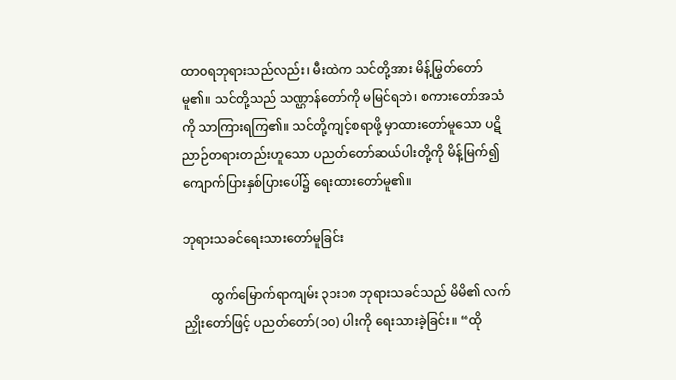ထာ၀ရဘုရားသည်လည်း၊ မီးထဲက သင်တို့အား မိန့်မြွတ်တော်မူ၏။ သင်တို့သည် သဏ္ဌာန်တော်ကို မမြင်ရဘဲ၊ စကားတော်အသံကို သာကြားရကြ၏။ သင်တို့ကျင့်စရာဖို့ မှာထားတော်မူသော ပဋိညာဉ်တရားတည်းဟူသော ပညတ်တော်ဆယ်ပါးတို့ကို မိန့်မြက်၍ ကျောက်ပြားနှစ်ပြားပေါ်၌ ရေးထားတော်မူ၏။

ဘုရားသခင်ရေးသားတော်မူခြင်း

         ထွက်မြောက်ရာကျမ်း ၃၁း၁၈ ဘုရားသခင်သည် မိမိ၏ လက်ညှိုးတော်ဖြင့် ပညတ်တော်(၁၀) ပါးကို ရေးသားခဲ့ခြင်း။ “ထို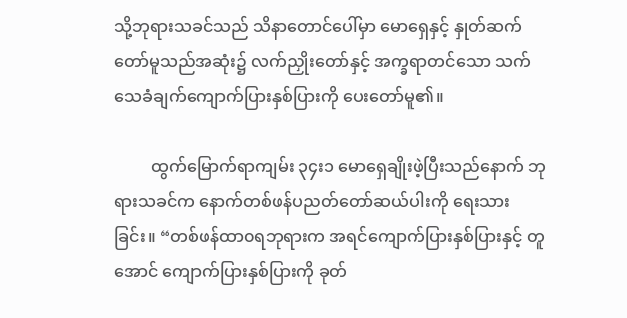သို့ဘုရားသခင်သည် သိနာတောင်ပေါ်မှာ မောရှေနှင့် နှုတ်ဆက်တော်မူသည်အဆုံး၌ လက်ညှိုးတော်နှင့် အက္ခရာတင်သော သက်သေခံချက်ကျောက်ပြားနှစ်ပြားကို ပေးတော်မူ၏။

         ထွက်မြောက်ရာကျမ်း ၃၄း၁ မောရှေချိုးဖဲ့ပြီးသည်နောက် ဘုရားသခင်က နောက်တစ်ဖန်ပညတ်တော်ဆယ်ပါးကို ရေးသားခြင်း။ “တစ်ဖန်ထာ၀ရဘုရားက အရင်ကျောက်ပြားနှစ်ပြားနှင့် တူအောင် ကျောက်ပြားနှစ်ပြားကို ခုတ်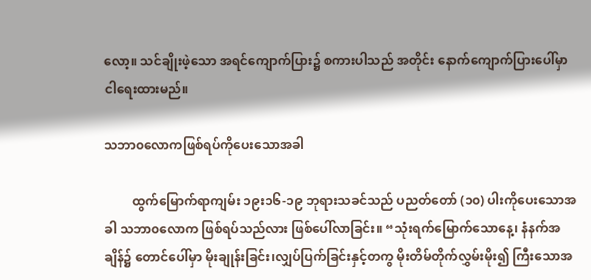လော့။ သင်ချိုးဖဲ့သော အရင်ကျောက်ပြား၌ စကားပါသည် အတိုင်း နောက်ကျောက်ပြားပေါ်မှာ ငါရေးထားမည်။

သဘာ၀လောကဖြစ်ရပ်ကိုပေးသောအခါ

         ထွက်မြောက်ရာကျမ်း ၁၉း၁၆-၁၉ ဘုရားသခင်သည် ပညတ်တော် (၁၀) ပါးကိုပေးသောအခါ သဘာ၀လောက ဖြစ်ရပ်သည်လား ဖြစ်ပေါ်လာခြင်း။ “သုံးရက်မြောက်သောနေ့၊ နံနက်အချိန်၌ တောင်ပေါ်မှာ မိုးချုန်းခြင်း၊လျှပ်ပြက်ခြင်းနှင့်တကွ မိုးတိမ်တိုက်လွှမ်းမိုး၍ ကြီးသောအ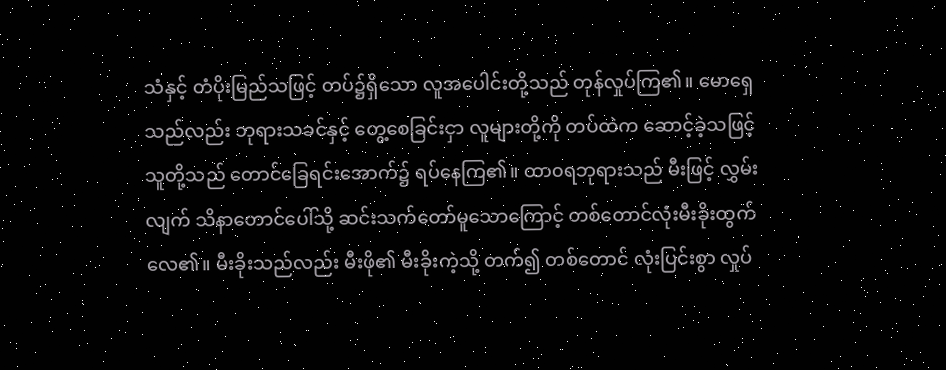သံနှင့် တံပိုးမြည်သဖြင့် တပ်၌ရှိသော လူအပေါင်းတို့သည် တုန်လှုပ်ကြ၏။ မောရှေသည်လည်း ဘုရားသခင်နှင့် တွေ့စေခြင်းငှာ လူများတို့ကို တပ်ထဲက ဆောင့်ခဲ့သဖြင့် သူတို့သည် တောင်ခြေရင်းအောက်၌ ရပ်နေကြ၏။ ထာ၀ရဘုရားသည် မီးဖြင့် လွှမ်းလျက် သိနာတောင်ပေါ်သို့ ဆင်းသက်တော်မူသောကြောင့် တစ်တောင်လုံးမီးခိုးထွက်လေ၏။ မီးခိုးသည်လည်း မီးဖို၏ မီးခိုးကဲ့သို့ တက်၍ တစ်တောင် လုံးပြင်းစွာ လှုပ်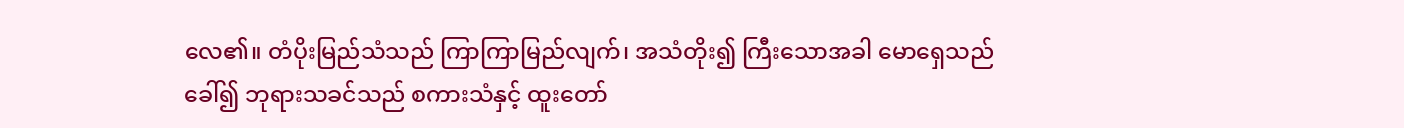လေ၏။ တံပိုးမြည်သံသည် ကြာကြာမြည်လျက်၊ အသံတိုး၍ ကြီးသောအခါ မောရှေသည်ခေါ်၍ ဘုရားသခင်သည် စကားသံနှင့် ထူးတော်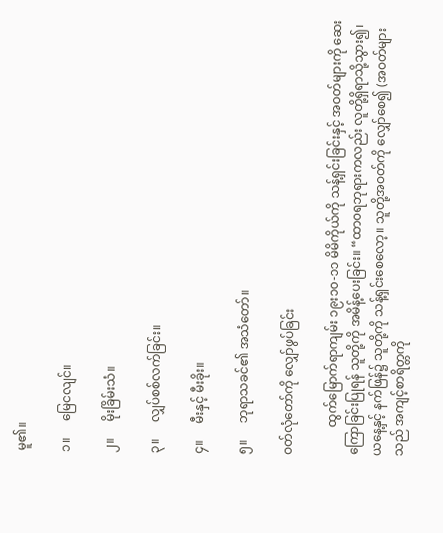မူ၏။

၁။     မြေငလျင်။

၂။     မိုးခြိမ်းသံ။

၃။     လျှပ်စစ်လက်ခြင်း။

၄။     မီးနှင့် မီးခိုး။

၅။     ဘုရာသခင်၏ အသံတော်။

ဝတ်လုံတော်ကို လျှော်ဖွပ်ခြင်း

         ထွက်မြောက်ရာကျမ်း ၁၉း၁၀-၁၁ မိမိကိုယ်ကို သန့်ရှင်းခြင်းနှင့် အဝတ်များကို ဆေးကြောခြင်းပြုရန် သူတို့ကို အမိန့်ပေးခြင်း။ “ထာ၀ရဘုရားကလည်း လူတို့ရှိရာသို့သွား၍၊ ယနေ့နှင့် နက်ဖြန်၌ သူတို့ကို သန့်ရှင်းစေလော့။ သူတို့အဝတ်ကို လျှော်စေ၍ (အဝတ်များသည် အကျင့်စာရိတ္တကို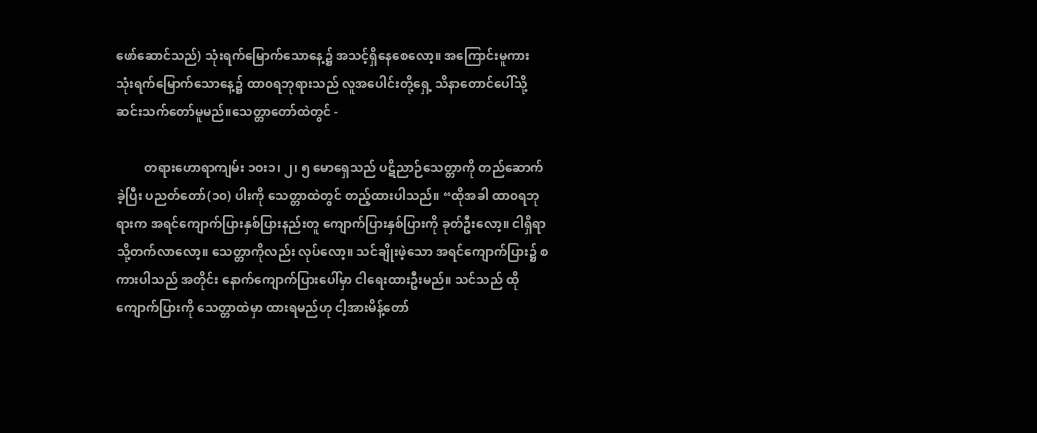ဖော်ဆောင်သည်) သုံးရက်မြောက်သောနေ့၌ အသင့်ရှိနေစေလော့။ အကြောင်းမူကား သုံးရက်မြောက်သောနေ့၌ ထာ၀ရဘုရားသည် လူအပေါင်းတို့ရှေ့ သိနာတောင်ပေါ်သို့ ဆင်းသက်တော်မူမည်။သေတ္တာတော်ထဲတွင် -

         တရားဟောရာကျမ်း ၁ဝး၁၊ ၂၊ ၅ မောရှေသည် ပဋိညာဉ်သေတ္တာကို တည်ဆောက်ခဲ့ပြီး ပညတ်တော်(၁၀) ပါးကို သေတ္တာထဲတွင် တည့်ထားပါသည်။ “ထိုအခါ ထာ၀ရဘုရားက အရင်ကျောက်ပြားနှစ်ပြားနည်းတူ ကျောက်ပြားနှစ်ပြားကို ခုတ်ဦးလော့။ ငါရှိရာသို့တက်လာလော့။ သေတ္တာကိုလည်း လုပ်လော့။ သင်ချိုးဖဲ့သော အရင်ကျောက်ပြား၌ စကားပါသည် အတိုင်း နောက်ကျောက်ပြားပေါ်မှာ ငါရေးထားဦးမည်။ သင်သည် ထိုကျောက်ပြားကို သေတ္တာထဲမှာ ထားရမည်ဟု ငါ့အားမိန့်တော်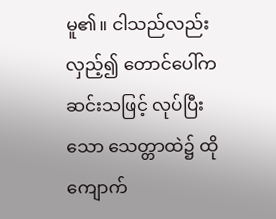မူ၏။ ငါသည်လည်း လှည့်၍ တောင်ပေါ်က ဆင်းသဖြင့် လုပ်ပြီးသော သေတ္တာထဲ၌ ထိုကျောက်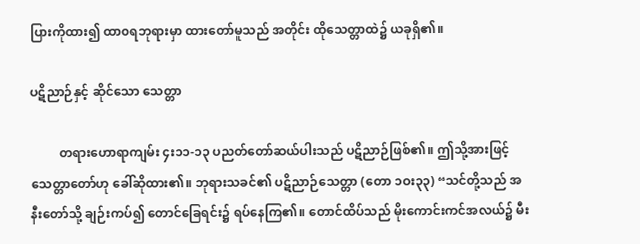ပြားကိုထား၍ ထာ၀ရဘုရားမှာ ထားတော်မူသည် အတိုင်း ထိုသေတ္တာထဲ၌ ယခုရှိ၏။

ပဋိညာဉ်နှင့် ဆိုင်သော သေတ္တာ

         တရားဟောရာကျမ်း ၄း၁၁-၁၃ ပညတ်တော်ဆယ်ပါးသည် ပဋိညာဉ်ဖြစ်၏။ ဤသို့အားဖြင့် သေတ္တာတော်ဟု ခေါ်ဆိုထား၏။ ဘုရားသခင်၏ ပဋိညာဉ်သေတ္တာ (တော ၁ဝး၃၃) “သင်တို့သည် အနီးတော်သို့ ချဉ်းကပ်၍ တောင်ခြေရင်း၌ ရပ်နေကြ၏။ တောင်ထိပ်သည် မိုးကောင်းကင်အလယ်၌ မီး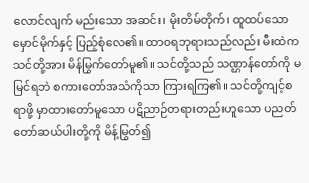လောင်လျက် မည်းသော အဆင်း၊ မိုးတိမ်တိုက်၊ ထူထပ်သော မှောင်မိုက်နှင့် ပြည့်စုံလေ၏။ ထာ၀ရဘုရားသည်လည်း မီးထဲက သင်တို့အား မိန်မြွက်တော်မူ၏။ သင်တို့သည် သဏ္ဌာန်တော်ကို မမြင်ရဘဲ စကားတော်အသံကိုသာ ကြားရကြ၏။ သင်တို့ကျင့်စရာဖို့ မှာထားတော်မူသော ပဋိညာဉ်တရားတည်းဟူသော ပညတ်တော်ဆယ်ပါးတို့ကို မိန့်မြွတ်၍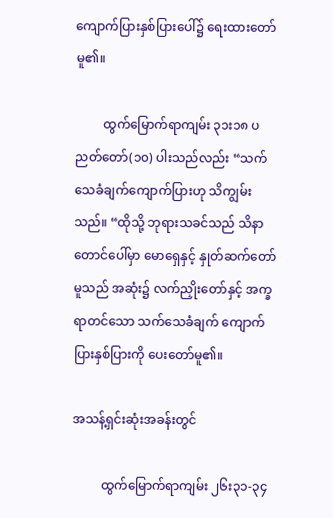ကျောက်ပြားနှစ်ပြားပေါ်၌ ရေးထားတော်မူ၏။

         ထွက်မြောက်ရာကျမ်း ၃၁း၁၈ ပညတ်တော်(၁၀) ပါးသည်လည်း “သက်သေခံချက်ကျောက်ပြားဟု သိကျွမ်းသည်။ “ထိုသို့ ဘုရားသခင်သည် သိနာတောင်ပေါ်မှာ မောရှေနှင့် နှုတ်ဆက်တော်မူသည် အဆုံး၌ လက်ညှိုးတော်နှင့် အက္ခရာတင်သော သက်သေခံချက် ကျောက်ပြားနှစ်ပြားကို ပေးတော်မူ၏။

အသန့်ရှင်းဆုံးအခန်းတွင်

         ထွက်မြောက်ရာကျမ်း ၂၆း၃၁-၃၄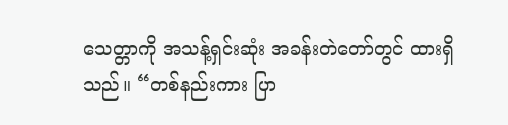သေတ္တာကို အသန့်ရှင်းဆုံး အခန်းတဲတော်တွင် ထားရှိသည်။ “တစ်နည်းကား ပြာ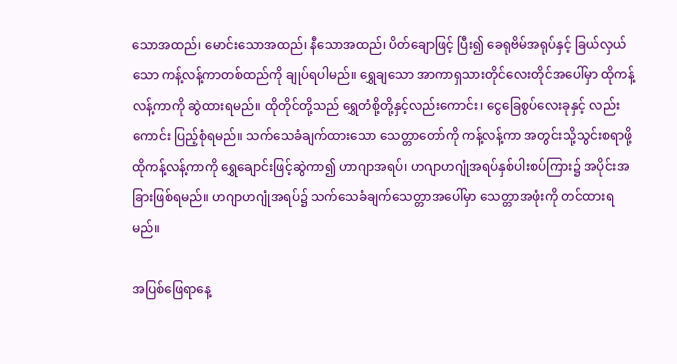သောအထည်၊ မောင်းသောအထည်၊ နီသောအထည်၊ ပိတ်ချောဖြင့် ပြီး၍ ခေရုဗိမ်အရုပ်နှင့် ခြယ်လှယ်သော ကန့်လန့်ကာတစ်ထည်ကို ချုပ်ရပါမည်။ ရွှေချသော အာကာရှသားတိုင်လေးတိုင်အပေါ်မှာ ထိုကန့်လန့်ကာကို ဆွဲထားရမည်။ ထိုတိုင်တို့သည် ရွှေတံစို့တို့နှင့်လည်းကောင်း၊ ငွေခြေစွပ်လေးခုနှင့် လည်းကောင်း ပြည့်စုံရမည်။ သက်သေခံချက်ထားသော သေတ္တာတော်ကို ကန့်လန့်ကာ အတွင်းသို့သွင်းစရာဖို့ ထိုကန့်လန့်ကာကို ရွှေချောင်းဖြင့်ဆွဲကာ၍ ဟာဂျာအရပ်၊ ဟဂျာဟဂျုံအရပ်နှစ်ပါးစပ်ကြား၌ အပိုင်းအခြားဖြစ်ရမည်။ ဟဂျာဟဂျုံအရပ်၌ သက်သေခံချက်သေတ္တာအပေါ်မှာ သေတ္တာအဖုံးကို တင်ထားရမည်။

အပြစ်ဖြေရာနေ့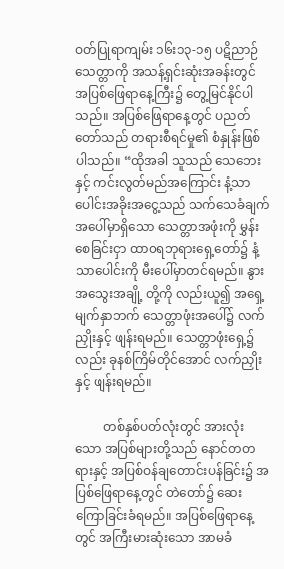ဝတ်ပြုရာကျမ်း ၁၆း၁၃-၁၅ ပဋိညာဉ်သေတ္တာကို အသန့်ရှင်းဆုံးအခန်းတွင် အပြစ်ဖြေရာနေ့ကြီး၌ တွေ့မြင်နိုင်ပါသည်။ အပြစ်ဖြေရာနေ့တွင် ပညတ်တော်သည် တရားစီရင်မှု၏ စံနှုန်းဖြစ်ပါသည်။ “ထိုအခါ သူသည် သေဘေးနှင့် ကင်းလွတ်မည်အကြောင်း နံ့သာပေါင်းအခိုးအငွေ့သည် သက်သေခံချက်အပေါ်မှာရှိသော သေတ္တာအဖုံးကို မွှန်းစေခြင်းငှာ ထာ၀ရဘုရားရှေ့တော်၌ နံ့သာပေါင်းကို မီးပေါ်မှာတင်ရမည်။ နွားအသွေးအချို့ တို့ကို လည်းယူ၍ အရှေ့မျက်နှာဘက် သေတ္တာဖုံးအပေါ်၌ လက်ညှိုးနှင့် ဖျန်းရမည်။ သေတ္တာဖုံးရှေ့၌လည်း ခုနစ်ကြိမ်တိုင်အောင် လက်ညှိုးနှင့် ဖျန်းရမည်။

         တစ်နှစ်ပတ်လုံးတွင် အားလုံးသော အပြစ်များတို့သည် နောင်တတရားနှင့် အပြစ်ဝန်ချတောင်းပန်ခြင်း၌ အပြစ်ဖြေရာနေ့တွင် တဲတော်၌ ဆေးကြောခြင်းခံရမည်။ အပြစ်ဖြေရာနေ့တွင် အကြီးမားဆုံးသော အာမခံ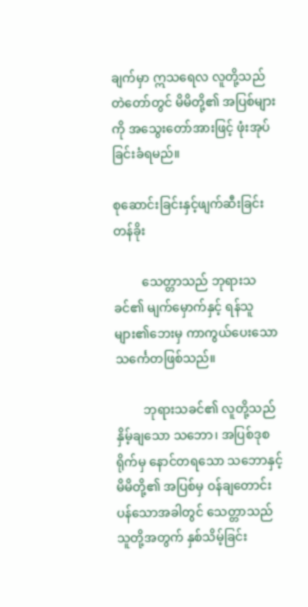ချက်မှာ ဣသရေလ လူတို့သည် တဲတော်တွင် မိမိတို့၏ အပြစ်များကို အသွေးတော်အားဖြင့် ဖုံးအုပ်ခြင်းခံရမည်။

စုဆောင်းခြင်းနှင့်ဖျက်ဆီးခြင်းတန်ခိုး

         သေတ္တာသည် ဘုရားသခင်၏ မျက်မှောက်နှင့် ရန်သူများ၏ဘေးမှ ကာကွယ်ပေးသော သင်္ကေတဖြစ်သည်။

         ဘုရားသခင်၏ လူတို့သည် နှိမ့်ချသော သဘော၊ အပြစ်ဒုစရိုက်မှ နောင်တရသော သဘောနှင့် မိမိတို့၏ အပြစ်မှ ဝန်ချတောင်းပန်သောအခါတွင် သေတ္တာသည် သူတို့အတွက် နှစ်သိမ့်ခြင်း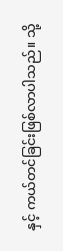နှင့် ကယ်တင်ခြင်းဖြစ်လာပါသည်။ သို့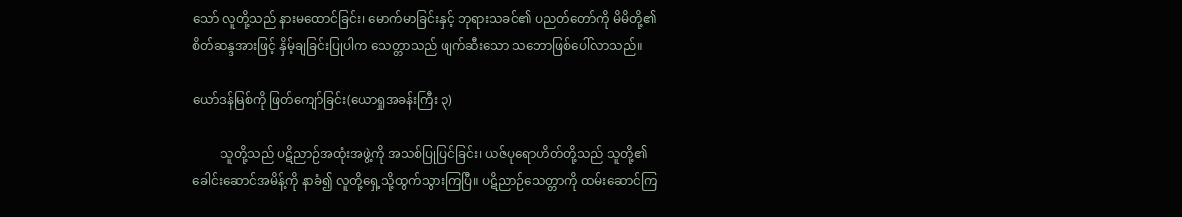သော် လူတို့သည် နားမထောင်ခြင်း၊ မောက်မာခြင်းနှင့် ဘုရားသခင်၏ ပညတ်တော်ကို မိမိတို့၏ စိတ်ဆန္ဒအားဖြင့် နှိမ့်ချခြင်းပြုပါက သေတ္တာသည် ဖျက်ဆီးသော သဘောဖြစ်ပေါ်လာသည်။

ယော်ဒန်မြစ်ကို ဖြတ်ကျော်ခြင်း(ယောရှုအခန်းကြီး ၃)

         သူတို့သည် ပဋိညာဉ်အထုံးအဖွဲ့ကို အသစ်ပြုပြင်ခြင်း၊ ယဇ်ပုရောဟိတ်တို့သည် သူတို့၏ ခေါင်းဆောင်အမိန့်ကို နာခံ၍ လူတို့ရှေ့သို့ထွက်သွားကြပြီ။ ပဋိညာဉ်သေတ္တာကို ထမ်းဆောင်ကြ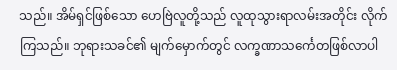သည်။ အိမ်ရှင်ဖြစ်သော ဟေဗြဲလူတို့သည် လူထုသွားရာလမ်းအတိုင်း လိုက်ကြသည်။ ဘုရားသခင်၏ မျက်မှောက်တွင် လက္ခဏာသင်္ကေတဖြစ်လာပါ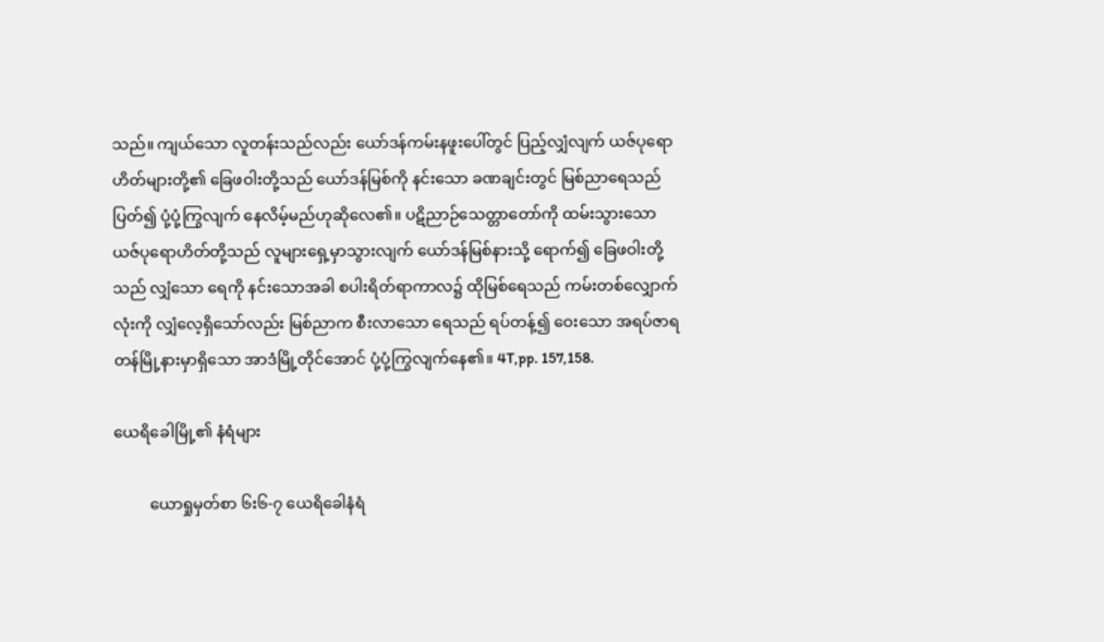သည်။ ကျယ်သော လူတန်းသည်လည်း ယော်ဒန်ကမ်းနဖူးပေါ်တွင် ပြည့်လျှံလျက် ယဇ်ပုရောဟိတ်များတို့၏ ခြေဖဝါးတို့သည် ယော်ဒန်မြစ်ကို နင်းသော ခဏချင်းတွင် မြစ်ညာရေသည်ပြတ်၍ ပုံ့ပုံ့ကြွလျက် နေလိမ့်မည်ဟုဆိုလေ၏။ ပဋိညာဉ်သေတ္တာတော်ကို ထမ်းသွားသော ယဇ်ပုရောဟိတ်တို့သည် လူများရှေ့မှာသွားလျက် ယော်ဒန်မြစ်နားသို့ ရောက်၍ ခြေဖဝါးတို့သည် လျှံသော ရေကို နင်းသောအခါ စပါးရိတ်ရာကာလ၌ ထိုမြစ်ရေသည် ကမ်းတစ်လျှောက်လုံးကို လျှံလေ့ရှိသော်လည်း မြစ်ညာက စီးလာသော ရေသည် ရပ်တန့်၍ ဝေးသော အရပ်ဇာရတန်မြို့နားမှာရှိသော အာဒံမြို့တိုင်အောင် ပုံ့ပုံ့ကြွလျက်နေ၏။ 4T,pp. 157,158.

ယေရိခေါမြို့၏ နံရံများ

         ယောရှုမှတ်စာ ၆း၆-၇ ယေရိခေါနံရံ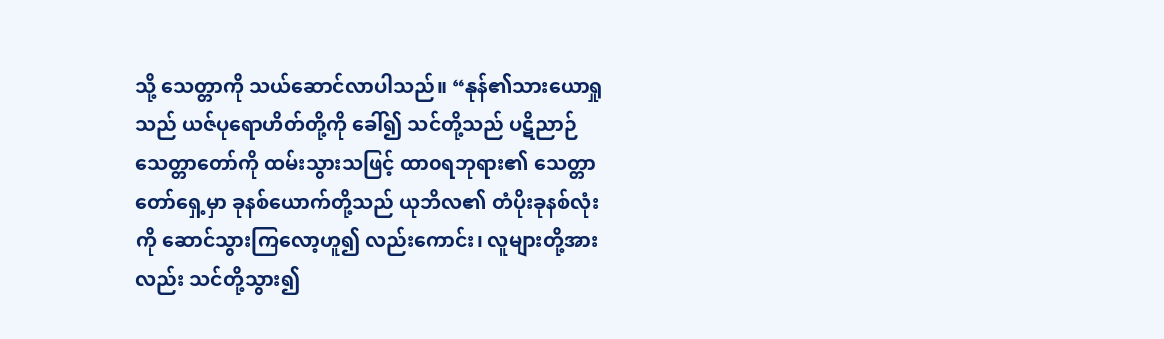သို့ သေတ္တာကို သယ်ဆောင်လာပါသည်။ “နုန်၏သားယောရှုသည် ယဇ်ပုရောဟိတ်တို့ကို ခေါ်၍ သင်တို့သည် ပဋိညာဉ်သေတ္တာတော်ကို ထမ်းသွားသဖြင့် ထာ၀ရဘုရား၏ သေတ္တာတော်ရှေ့မှာ ခုနစ်ယောက်တို့သည် ယုဘိလ၏ တံပိုးခုနစ်လုံးကို ဆောင်သွားကြလော့ဟူ၍ လည်းကောင်း၊ လူများတို့အားလည်း သင်တို့သွား၍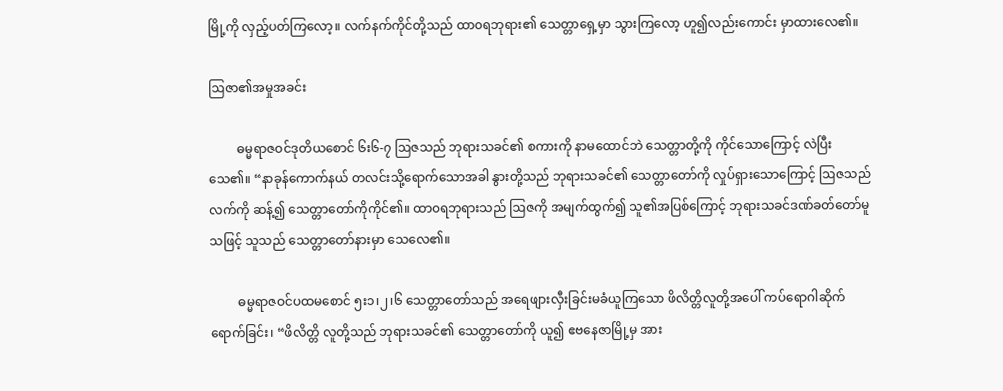မြို့ကို လှည့်ပတ်ကြလော့။ လက်နက်ကိုင်တို့သည် ထာ၀ရဘုရား၏ သေတ္တာရှေ့မှာ သွားကြလော့ ဟူ၍လည်းကောင်း မှာထားလေ၏။

ဩဇာ၏အမှုအခင်း

         ဓမ္မရာဇဝင်ဒုတိယစောင် ၆း၆-၇ ဩဇသည် ဘုရားသခင်၏ စကားကို နာမထောင်ဘဲ သေတ္တာတို့ကို ကိုင်သောကြောင့် လဲပြီးသေ၏။ “နာခုန်ကောက်နယ် တလင်းသို့ရောက်သောအခါ နွားတို့သည် ဘုရားသခင်၏ သေတ္တာတော်ကို လှုပ်ရှားသောကြောင့် ဩဇသည် လက်ကို ဆန့်၍ သေတ္တာတော်ကိုကိုင်၏။ ထာ၀ရဘုရားသည် ဩဇကို အမျက်ထွက်၍ သူ၏အပြစ်ကြောင့် ဘုရားသခင်ဒဏ်ခတ်တော်မူသဖြင့် သူသည် သေတ္တာတော်နားမှာ သေလေ၏။

         ဓမ္မရာဇဝင်ပထမစောင် ၅း၁၊၂၊၆ သေတ္တာတော်သည် အရေဖျားလှီးခြင်းမခံယူကြသော ဖိလိတ္တိလူတို့အပေါ် ကပ်ရောဂါဆိုက်ရောက်ခြင်း၊ “ဖိလိတ္တိ လူတို့သည် ဘုရားသခင်၏ သေတ္တာတော်ကို ယူ၍ ဧဗနေဇာမြို့မှ အား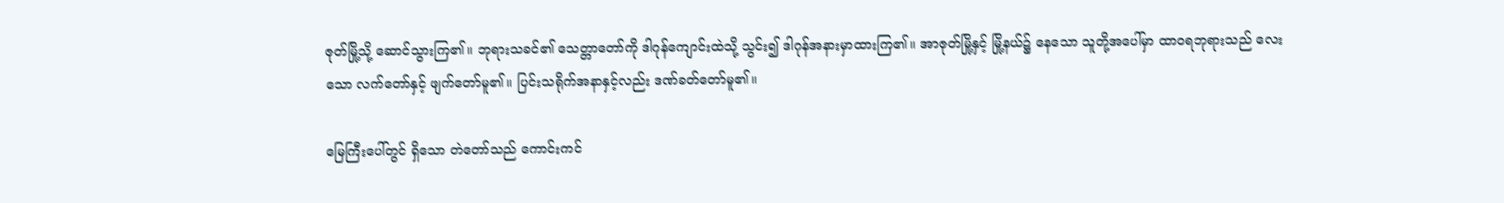ဇုတ်မြို့သို့ ဆောင်သွားကြ၏။ ဘုရားသခင်၏ သေတ္တာတော်ကို ဒါဂုန်ကျောင်းထဲသို့ သွင်း၍ ဒါဂုန်အနားမှာထားကြ၏။ အာဇုတ်မြို့နှင့် မြို့နယ်၌ နေသော သူတို့အပေါ်မှာ ထာ၀ရဘုရားသည် လေးသော လက်တော်နှင့် ဖျက်တော်မူ၏။ ပြင်းသရိုက်အနာနှင့်လည်း ဒဏ်ခတ်တော်မူ၏။

မြေကြီးပေါ်တွင် ရှိသော တဲတော်သည် ကောင်းကင်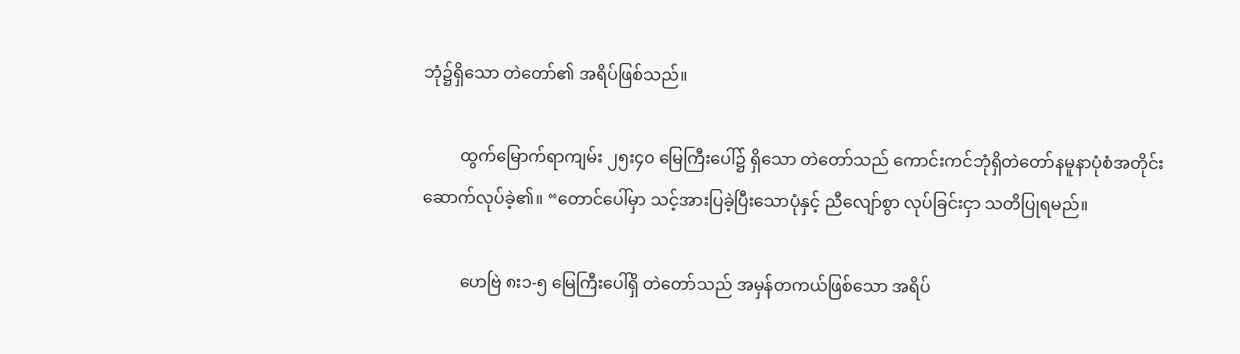ဘုံ၌ရှိသော တဲတော်၏ အရိပ်ဖြစ်သည်။

         ထွက်မြောက်ရာကျမ်း ၂၅း၄၀ မြေကြီးပေါ်၌ ရှိသော တဲတော်သည် ကောင်းကင်ဘုံရှိတဲတော်နမူနာပုံစံအတိုင်း ဆောက်လုပ်ခဲ့၏။ “တောင်ပေါ်မှာ သင့်အားပြခဲ့ပြီးသောပုံနှင့် ညီလျော်စွာ လုပ်ခြင်းငှာ သတိပြုရမည်။

         ဟေဗြဲ ၈း၁-၅ မြေကြီးပေါ်ရှိ တဲတော်သည် အမှန်တကယ်ဖြစ်သော အရိပ်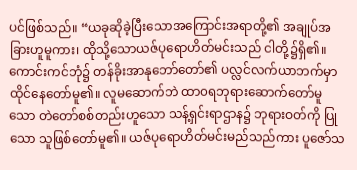ပင်ဖြစ်သည်။ “ယခုဆိုခဲ့ပြီးသောအကြောင်းအရာတို့၏ အချုပ်အခြားဟူမူကား၊ ထိုသို့သောယဇ်ပုရောဟိတ်မင်းသည် ငါတို့၌ရှိ၏။ ကောင်းကင်ဘုံ၌ တန်ခိုးအာနုဘော်တော်၏ ပလ္လင်လက်ယာဘက်မှာ ထိုင်နေတော်မူ၏။ လူမဆောက်ဘဲ ထာ၀ရဘုရားဆောက်တော်မူသော တဲတော်စစ်တည်းဟူသော သန့်ရှင်းရာဌာန၌ ဘုရားဝတ်ကို ပြုသော သူဖြစ်တော်မူ၏။ ယဇ်ပုရောဟိတ်မင်းမည်သည်ကား ပူဇော်သ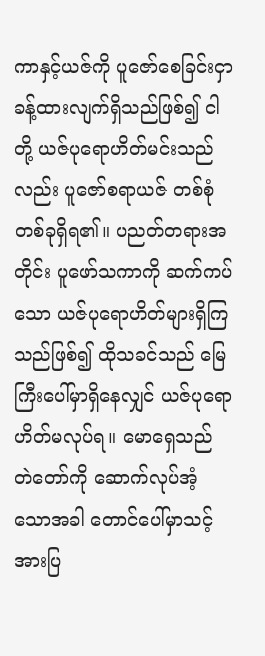ကာနှင့်ယဇ်ကို ပူဇော်စေခြင်းငှာ ခန့်ထားလျက်ရှိသည်ဖြစ်၍ ငါတို့ ယဇ်ပုရောဟိတ်မင်းသည်လည်း ပူဇော်စရာယဇ် တစ်စုံတစ်ခုရှိရ၏။ ပညတ်တရားအတိုင်း ပူဖော်သကာကို ဆက်ကပ်သော ယဇ်ပုရောဟိတ်များရှိကြသည်ဖြစ်၍ ထိုသခင်သည် မြေကြီးပေါ်မှာရှိနေလျှင် ယဇ်ပုရောဟိတ်မလုပ်ရ။ မောရှေသည် တဲတော်ကို ဆောက်လုပ်အံ့သောအခါ တောင်ပေါ်မှာသင့်အားပြ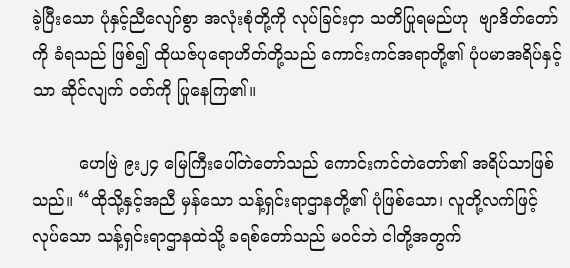ခဲ့ပြီးသော ပုံနှင့်ညီလျော်စွာ အလုံးစုံတို့ကို လုပ်ခြင်းငှာ သတိပြုရမည်ဟု  ဗျာဒိတ်တော်ကို ခံရသည် ဖြစ်၍ ထိုယဇ်ပုရောဟိတ်တို့သည် ကောင်းကင်အရာတို့၏ ပုံပမာအရိပ်နှင့်သာ ဆိုင်လျက် ဝတ်ကို ပြုနေကြ၏။

         ဟေဗြဲ ၉း၂၄ မြေကြီးပေါ်တဲတော်သည် ကောင်းကင်တဲတော်၏ အရိပ်သာဖြစ်သည်။ “ထိုသို့နှင့်အညီ မှန်သော သန့်ရှင်းရာဌာနတို့၏ ပုံဖြစ်သော၊ လူတို့လက်ဖြင့် လုပ်သော သန့်ရှင်းရာဌာနထဲသို့ ခရစ်တော်သည် မဝင်ဘဲ ငါတို့အတွက်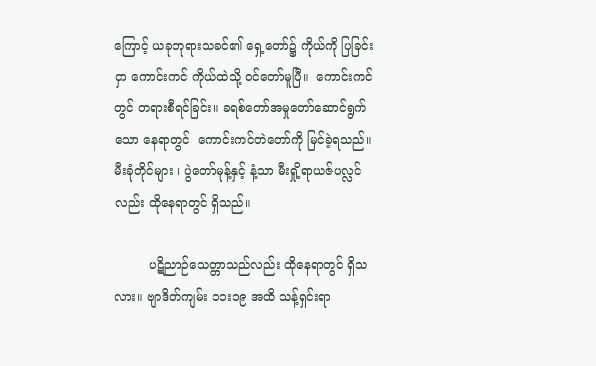ကြောင့် ယခုဘုရားသခင်၏ ရှေ့တော်၌ ကိုယ်ကို ပြခြင်းငှာ ကောင်းကင် ကိုယ်ထဲသို့ ဝင်တော်မူပြီ။  ကောင်းကင်တွင် တရားစီရင်ခြင်း။ ခရစ်တော်အမှုတော်ဆောင်ရွက်သော နေရာတွင်  ကောင်းကင်တဲတော်ကို မြင်ခဲ့ရသည်။ မီးခုံတိုင်များ ၊ ပွဲတော်မုန့်နှင့် နံ့သာ မီးရှို့ရာယဇ်ပလ္လင်လည်း ထိုနေရာတွင် ရှိသည်။

         ပဋိညာဉ်သေတ္တာသည်လည်း ထိုနေရာတွင် ရှိသလား။ ဗျာဒိတ်ကျမ်း ၁၁း၁၉ အထိ သန့်ရှင်းရာ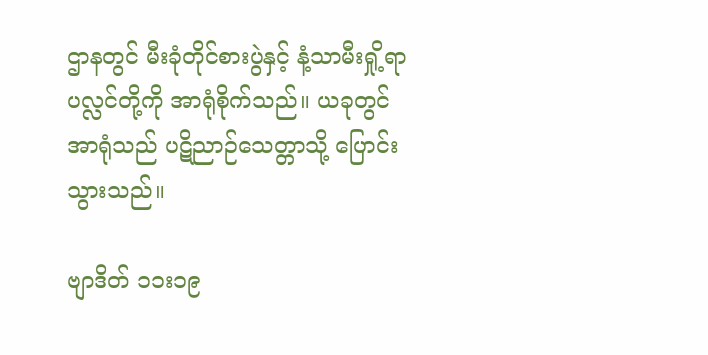ဌာနတွင် မီးခုံတိုင်စားပွဲနှင့် နံ့သာမီးရှို့ရာပလ္လင်တို့ကို အာရုံစိုက်သည်။ ယခုတွင် အာရုံသည် ပဋိညာဉ်သေတ္တာသို့ ပြောင်းသွားသည်။

ဗျာဒိတ် ၁၁း၁၉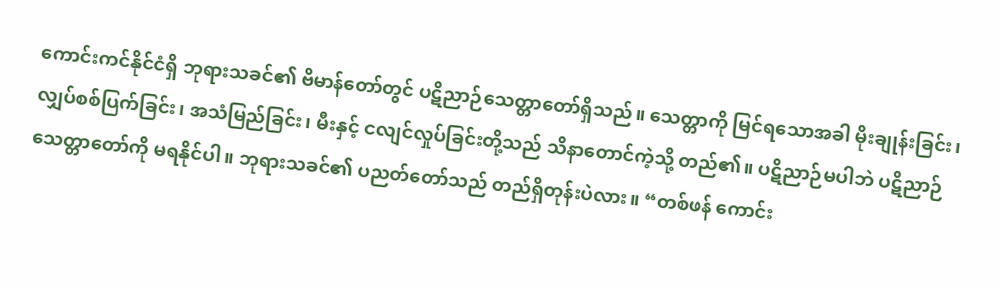ကောင်းကင်နိုင်ငံရှိ ဘုရားသခင်၏ ဗိမာန်တော်တွင် ပဋိညာဉ်သေတ္တာတော်ရှိသည်။ သေတ္တာကို မြင်ရသောအခါ မိုးချုန်းခြင်း၊ လျှပ်စစ်ပြက်ခြင်း၊ အသံမြည်ခြင်း၊ မီးနှင့် ငလျင်လှုပ်ခြင်းတို့သည် သိနာတောင်ကဲ့သို့ တည်၏။ ပဋိညာဉ်မပါဘဲ ပဋိညာဉ်သေတ္တာတော်ကို မရနိုင်ပါ။ ဘုရားသခင်၏ ပညတ်တော်သည် တည်ရှိတုန်းပဲလား။ “တစ်ဖန် ကောင်း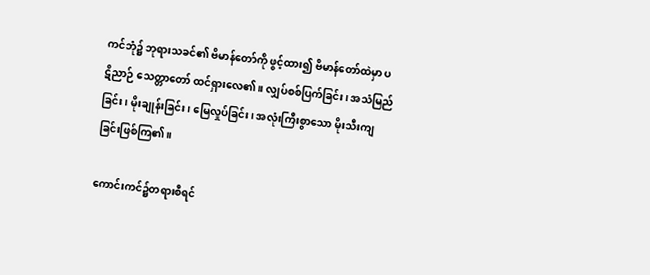ကင်ဘုံ၌ ဘုရားသခင်၏ ဗိမာန်တော်ကို ဖွင့်ထား၍ ဗိမာန်တော်ထဲမှာ ပဋိညာဉ် သေတ္တာတော် ထင်ရှားလေ၏။ လျှပ်စစ်ပြက်ခြင်း၊ အသံမြည်ခြင်း၊ မိုးချုန်းခြင်း၊ မြေလှုပ်ခြင်း၊ အလုံးကြီးစွာသော မိုးသီးကျခြင်းဖြစ်ကြ၏။

ကောင်းကင်၌တရားစီရင်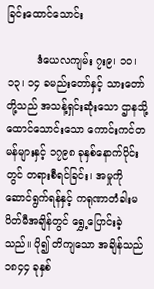ခြင်းထောင်သောင်း

         ဒံယေလကျမ်း ၇း၉၊ ၁၀၊ ၁၃၊ ၁၄ ခမည်းတော်နှင့် သားတော်တို့သည် အသန့်ရှင်းဆုံးသော ဌာနသို့ ထောင်သောင်းသော ကောင်းကင်တမန်များနှင့် ၁၇၉၈ ခုနှစ်နောက်ပိုင်းတွင် တရားစီရင်ခြင်း၊ အမှုကို ဆောင်ရွက်ရန်နှင့် ကရုဏာတံခါးမပိတ်မီအချိန်တွင် ရွှေ့ပြောင်းခဲ့သည်။ ပို၍ တိကျသော အချိန်သည် ၁၈၄၄ ခုနှစ်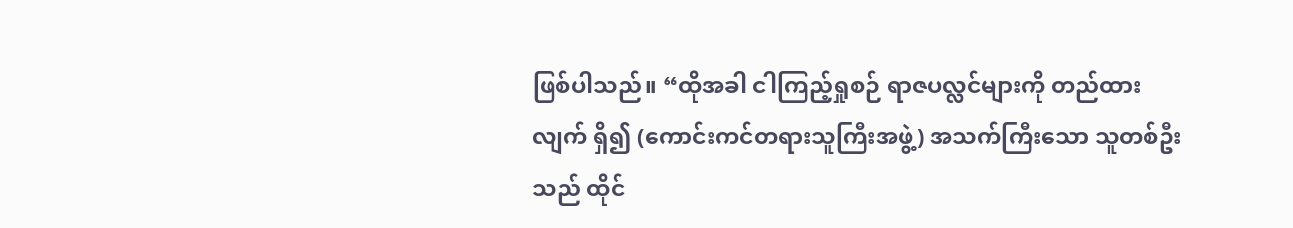ဖြစ်ပါသည်။ “ထိုအခါ ငါကြည့်ရှုစဉ် ရာဇပလ္လင်များကို တည်ထားလျက် ရှိ၍ (ကောင်းကင်တရားသူကြီးအဖွဲ့) အသက်ကြီးသော သူတစ်ဦးသည် ထိုင်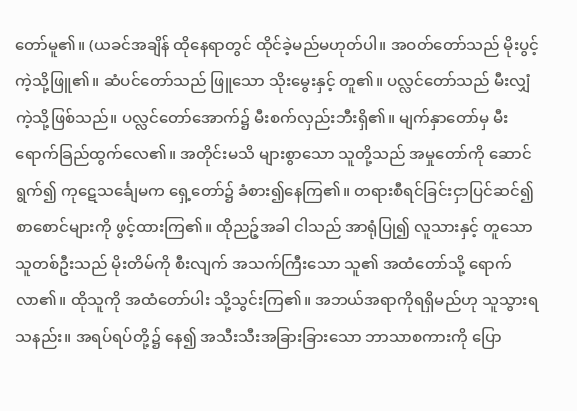တော်မူ၏။ (ယခင်အချိန် ထိုနေရာတွင် ထိုင်ခဲ့မည်မဟုတ်ပါ။ အဝတ်တော်သည် မိုးပွင့်ကဲ့သို့ဖြူ၏။ ဆံပင်တော်သည် ဖြူသော သိုးမွေးနှင့် တူ၏။ ပလ္လင်တော်သည် မီးလျှံကဲ့သို့ဖြစ်သည်။ ပလ္လင်တော်အောက်၌ မီးစက်လှည်းဘီးရှိ၏။ မျက်နှာတော်မှ မီးရောက်ခြည်ထွက်လေ၏။ အတိုင်းမသိ များစွာသော သူတို့သည် အမှုတော်ကို ဆောင်ရွက်၍ ကုဋေသင်္ချေမက ရှေ့တော်၌ ခံစား၍နေကြ၏။ တရားစီရင်ခြင်းငှာပြင်ဆင်၍ စာစောင်များကို ဖွင့်ထားကြ၏။ ထိုညဉ့်အခါ ငါသည် အာရုံပြု၍ လူသားနှင့် တူသော သူတစ်ဦးသည် မိုးတိမ်ကို စီးလျက် အသက်ကြီးသော သူ၏ အထံတော်သို့ ရောက်လာ၏။ ထိုသူကို အထံတော်ပါး သို့သွင်းကြ၏။ အဘယ်အရာကိုရရှိမည်ဟု သူသွားရသနည်း။ အရပ်ရပ်တို့၌ နေ၍ အသီးသီးအခြားခြားသော ဘာသာစကားကို ပြော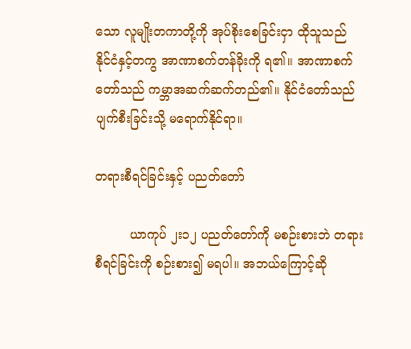သော လူမျိုးတကာတို့ကို အုပ်စိုးစေခြင်းငှာ ထိုသူသည် နိုင်ငံနှင့်တကွ အာဏာစက်တန်ခိုးကို ရ၏။ အာဏာစက်တော်သည် ကမ္ဘာအဆက်ဆက်တည်၏။ နိုင်ငံတော်သည် ပျက်စီးခြင်းသို့ မရောက်နိုင်ရာ။

တရားစီရင်ခြင်းနှင့် ပညတ်တော်

         ယာကုပ် ၂း၁၂ ပညတ်တော်ကို မစဉ်းစားဘဲ တရားစီရင်ခြင်းကို စဉ်းစား၍ မရပါ။ အဘယ်ကြောင့်ဆို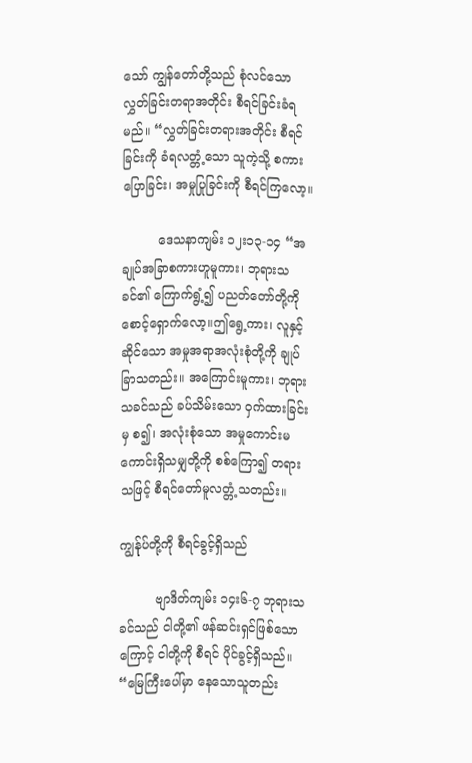သော် ကျွန်တော်တို့သည် စုံလင်သော လွှတ်ခြင်းတရာအတိုင်း စီရင်ခြင်းခံရမည်။ “လွှတ်ခြင်းတရားအတိုင်း စီရင်ခြင်းကို ခံရလတ္တံ့သော သူကဲ့သို့ စကားပြောခြင်း၊ အမှုပြုခြင်းကို စီရင်ကြလော့။

         ဒေသနာကျမ်း ၁၂း၁၃-၁၄ “အချုပ်အခြာစကားဟူမူကား၊ ဘုရားသခင်၏ ကြောက်ရွံ့၍ ပညတ်တော်တို့ကို စောင့်ရှောက်လော့။ဤရွေ့ကား၊ လူနှင့်ဆိုင်သော အမှုအရာအလုံးစုံတို့ကို ချုပ်ခြာသတည်း။ အကြောင်းမူကား၊ ဘုရားသခင်သည် ခပ်သိမ်းသော ဝှက်ထားခြင်းမှ စ၍၊ အလုံးစုံသော အမှုကောင်းမကောင်းရှိသမျှတို့ကို စစ်ကြော၍ တရားသဖြင့် စီရင်တော်မူလတ္တံ့သတည်း။

ကျွန်ုပ်တို့ကို စီရင်ခွင့်ရှိသည်

         ဗျာဒိတ်ကျမ်း ၁၄း၆-၇ ဘုရားသခင်သည် ငါတို့၏ ဖန်ဆင်းရှင်ဖြစ်သောကြောင့် ငါတို့ကို စီရင် ပိုင်ခွင့်ရှိသည်။ “မြေကြီးပေါ်မှာ နေသောသူတည်း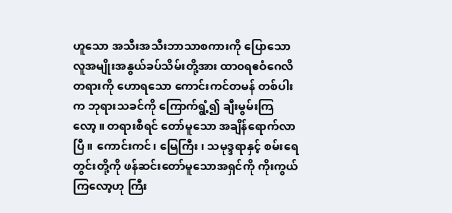ဟူသော အသီးအသီးဘာသာစကားကို ပြောသော လူအမျိုးအနွယ်ခပ်သိမ်းတို့အား ထာ၀ရဧဝံဂေလိတရားကို ဟောရသော ကောင်းကင်တမန် တစ်ပါးက ဘုရားသခင်ကို ကြောက်ရွံ့၍ ချီးမွမ်းကြလော့။ တရားစီရင် တော်မူသော အချိန်ရောက်လာပြီ။ ကောင်းကင်၊ မြေကြီး၊ သမုဒ္ဒရာနှင့် စမ်းရေတွင်းတို့ကို ဖန်ဆင်းတော်မူသောအရှင်ကို ကိုးကွယ်ကြလော့ဟု ကြီး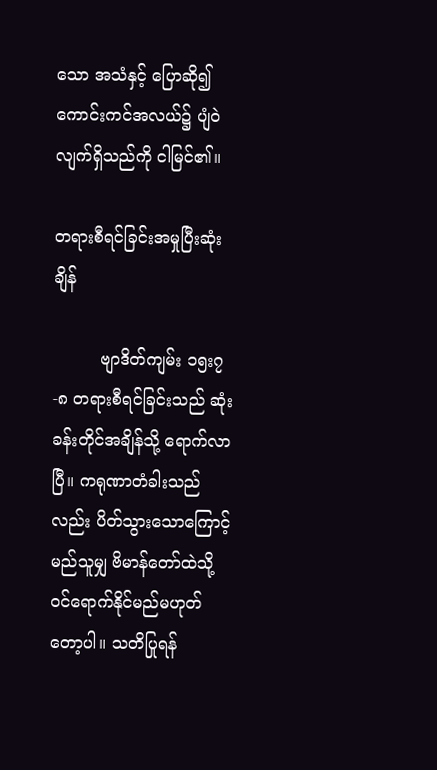သော အသံနှင့် ပြောဆို၍ ကောင်းကင်အလယ်၌ ပျံဝဲလျက်ရှိသည်ကို ငါမြင်၏။

တရားစီရင်ခြင်းအမှုပြီးဆုံးချိန်

         ဗျာဒိတ်ကျမ်း ၁၅း၇-၈ တရားစီရင်ခြင်းသည် ဆုံးခန်းတိုင်အချိန်သို့ ရောက်လာပြီ။ ကရုဏာတံခါးသည်လည်း ပိတ်သွားသောကြောင့် မည်သူမျှ ဗိမာန်တော်ထဲသို့ ဝင်ရောက်နိုင်မည်မဟုတ်တော့ပါ။ သတိပြုရန်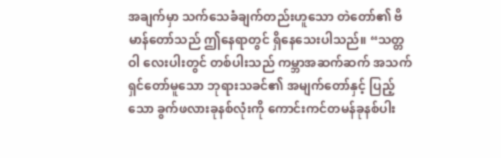အချက်မှာ သက်သေခံချက်တည်းဟူသော တဲတော်၏ ဗိမာန်တော်သည် ဤနေရာတွင် ရှိနေသေးပါသည်။ “သတ္တဝါ လေးပါးတွင် တစ်ပါးသည် ကမ္ဘာအဆက်ဆက် အသက်ရှင်တော်မူသော ဘုရားသခင်၏ အမျက်တော်နှင့် ပြည့်သော ခွက်ဖလားခုနစ်လုံးကို ကောင်းကင်တမန်ခုနစ်ပါး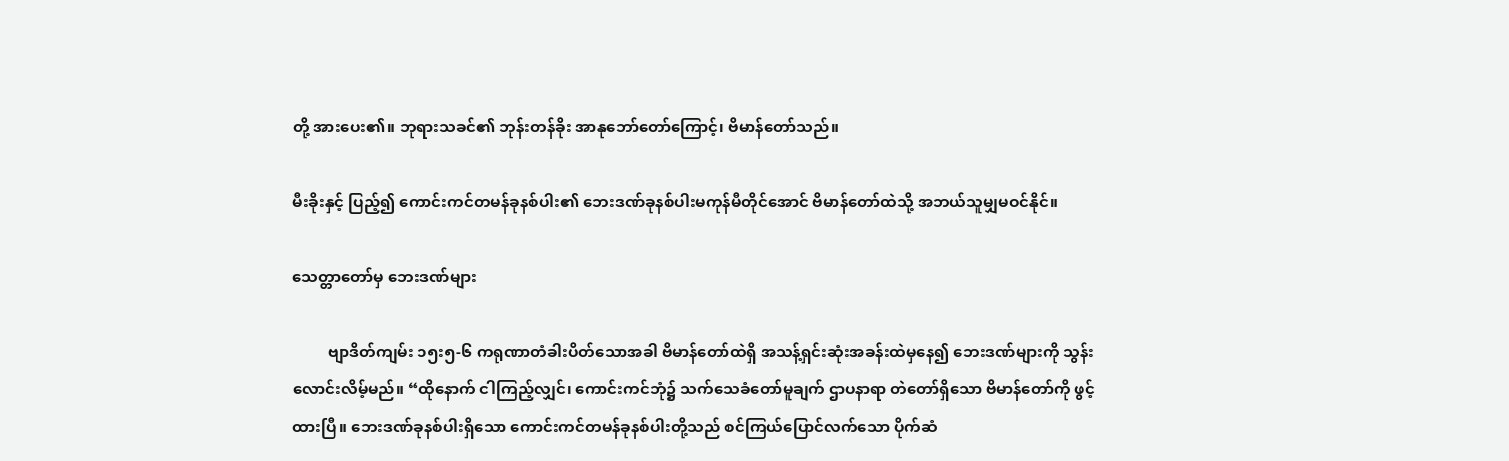တို့ အားပေး၏။ ဘုရားသခင်၏ ဘုန်းတန်ခိုး အာနုဘော်တော်ကြောင့်၊ ဗိမာန်တော်သည်။

မီးခိုးနှင့် ပြည့်၍ ကောင်းကင်တမန်ခုနစ်ပါး၏ ဘေးဒဏ်ခုနစ်ပါးမကုန်မီတိုင်အောင် ဗိမာန်တော်ထဲသို့ အဘယ်သူမျှမဝင်နိုင်။

သေတ္တာတော်မှ ဘေးဒဏ်များ

         ဗျာဒိတ်ကျမ်း ၁၅း၅-၆ ကရုဏာတံခါးပိတ်သောအခါ ဗိမာန်တော်ထဲရှိ အသန့်ရှင်းဆုံးအခန်းထဲမှနေ၍ ဘေးဒဏ်များကို သွန်းလောင်းလိမ့်မည်။ “ထိုနောက် ငါကြည့်လျှင်၊ ကောင်းကင်ဘုံ၌ သက်သေခံတော်မူချက် ဌာပနာရာ တဲတော်ရှိသော ဗိမာန်တော်ကို ဖွင့်ထားပြီ။ ဘေးဒဏ်ခုနစ်ပါးရှိသော ကောင်းကင်တမန်ခုနစ်ပါးတို့သည် စင်ကြယ်ပြောင်လက်သော ပိုက်ဆံ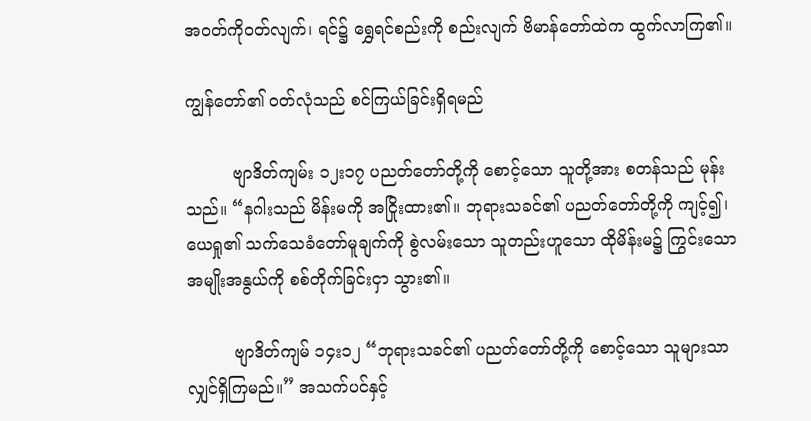အဝတ်ကိုဝတ်လျက်၊ ရင်၌ ရွှေရင်စည်းကို စည်းလျက် ဗိမာန်တော်ထဲက ထွက်လာကြ၏။

ကျွန်တော်၏ ဝတ်လုံသည် စင်ကြယ်ခြင်းရှိရမည်

         ဗျာဒိတ်ကျမ်း ၁၂း၁၇ ပညတ်တော်တို့ကို စောင့်သော သူတို့အား စတန်သည် မုန်းသည်။ “နဂါးသည် မိန်းမကို အငြိုးထား၏။ ဘုရားသခင်၏ ပညတ်တော်တို့ကို ကျင့်၍၊ ယေရှု၏ သက်သေခံတော်မူချက်ကို စွဲလမ်းသော သူတည်းဟူသော ထိုမိန်းမ၌ ကြွင်းသော အမျိုးအနွယ်ကို စစ်တိုက်ခြင်းငှာ သွား၏။

         ဗျာဒိတ်ကျမ် ၁၄း၁၂ “ဘုရားသခင်၏ ပညတ်တော်တို့ကို စောင့်သော သူများသာလျှင်ရှိကြမည်။” အသက်ပင်နှင့်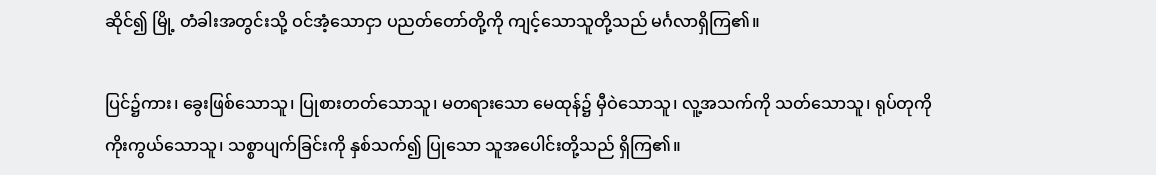ဆိုင်၍ မြို့ တံခါးအတွင်းသို့ ဝင်အံ့သောငှာ ပညတ်တော်တို့ကို ကျင့်သောသူတို့သည် မင်္ဂလာရှိကြ၏။

ပြင်၌ကား၊ ခွေးဖြစ်သောသူ၊ ပြုစားတတ်သောသူ၊ မတရားသော မေထုန်၌ မှီဝဲသောသူ၊ လူ့အသက်ကို သတ်သောသူ၊ ရုပ်တုကို ကိုးကွယ်သောသူ၊ သစ္စာပျက်ခြင်းကို နှစ်သက်၍ ပြုသော သူအပေါင်းတို့သည် ရှိကြ၏။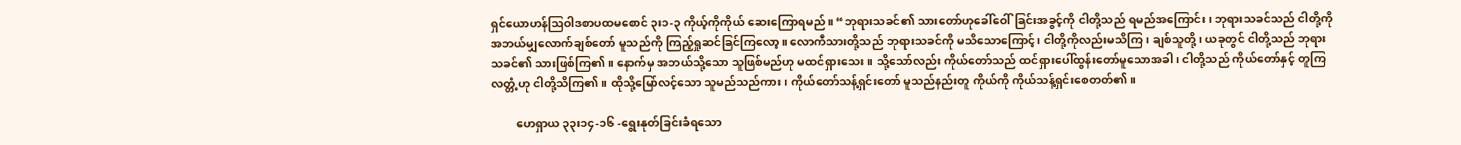ရှင်ယောဟန်ဩဝါဒစာပထမစောင် ၃း၁-၃ ကိုယ့်ကိုကိုယ် ဆေးကြောရမည်။ “ဘုရားသခင်၏ သားတော်ဟုခေါ်ဝေါ်ခြင်းအခွင့်ကို ငါတို့သည် ရမည်အကြောင်း၊ ဘုရားသခင်သည် ငါတို့ကို အဘယ်မျှလောက်ချစ်တော် မူသည်ကို ကြည့်ရှုဆင်ခြင်ကြလော့။ လောကီသားတို့သည် ဘုရားသခင်ကို မသိသောကြောင့်၊ ငါတို့ကိုလည်းမသိကြ၊ ချစ်သူတို့၊ ယခုတွင် ငါတို့သည် ဘုရားသခင်၏ သားဖြစ်ကြ၏။ နောက်မှ အဘယ်သို့သော သူဖြစ်မည်ဟု မထင်ရှားသေး။ သို့သော်လည်း ကိုယ်တော်သည် ထင်ရှားပေါ်ထွန်းတော်မူသောအခါ၊ ငါတို့သည် ကိုယ်တော်နှင့် တူကြလတ္တံ့ဟု ငါတို့သိကြ၏။ ထိုသို့မြော်လင့်သော သူမည်သည်ကား၊ ကိုယ်တော်သန့်ရှင်းတော် မူသည်နည်းတူ ကိုယ်ကို ကိုယ်သန့်ရှင်းစေတတ်၏။

         ဟေရှာယ ၃၃း၁၄-၁၆ -ရွေးနုတ်ခြင်းခံရသော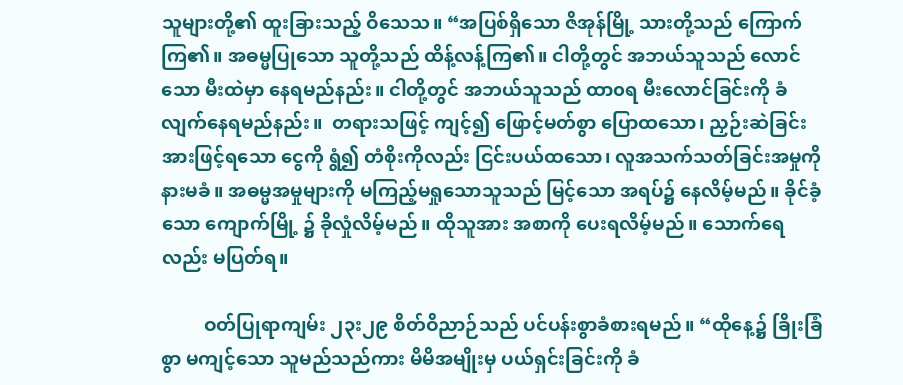သူများတို့၏ ထူးခြားသည့် ဝိသေသ။ “အပြစ်ရှိသော ဇိအုန်မြို့ သားတို့သည် ကြောက်ကြ၏။ အဓမ္မပြုသော သူတို့သည် ထိန့်လန့်ကြ၏။ ငါတို့တွင် အဘယ်သူသည် လောင်သော မီးထဲမှာ နေရမည်နည်း။ ငါတို့တွင် အဘယ်သူသည် ထာ၀ရ မီးလောင်ခြင်းကို ခံလျက်နေရမည်နည်း။  တရားသဖြင့် ကျင့်၍ ဖြောင့်မတ်စွာ ပြောထသော၊ ညှဉ်းဆဲခြင်းအားဖြင့်ရသော ငွေကို ရွံ၍ တံစိုးကိုလည်း ငြင်းပယ်ထသော၊ လူအသက်သတ်ခြင်းအမှုကို နားမခံ။ အဓမ္မအမှုများကို မကြည့်မရှုသောသူသည် မြင့်သော အရပ်၌ နေလိမ့်မည်။ ခိုင်ခံ့သော ကျောက်မြို့ ၌ ခိုလှုံလိမ့်မည်။ ထိုသူအား အစာကို ပေးရလိမ့်မည်။ သောက်ရေလည်း မပြတ်ရ။

         ဝတ်ပြုရာကျမ်း ၂၃း၂၉ စိတ်ဝိညာဉ်သည် ပင်ပန်းစွာခံစားရမည်။ “ထိုနေ့၌ ခြိုးခြံစွာ မကျင့်သော သူမည်သည်ကား မိမိအမျိုးမှ ပယ်ရှင်းခြင်းကို ခံ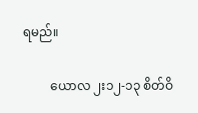ရမည်။

         ယောလ ၂း၁၂-၁၃ စိတ်ဝိ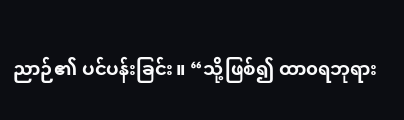ညာဉ်၏ ပင်ပန်းခြင်း။ “သို့ဖြစ်၍ ထာ၀ရဘုရား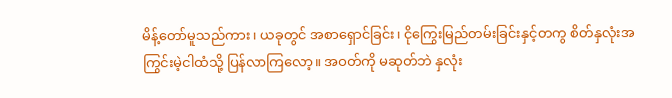မိန့်တော်မူသည်ကား၊ ယခုတွင် အစာရှောင်ခြင်း၊ ငိုကြွေးမြည်တမ်းခြင်းနှင့်တကွ စိတ်နှလုံးအကြွင်းမဲ့ငါထံသို့ ပြန်လာကြလော့။ အဝတ်ကို မဆုတ်ဘဲ နှလုံး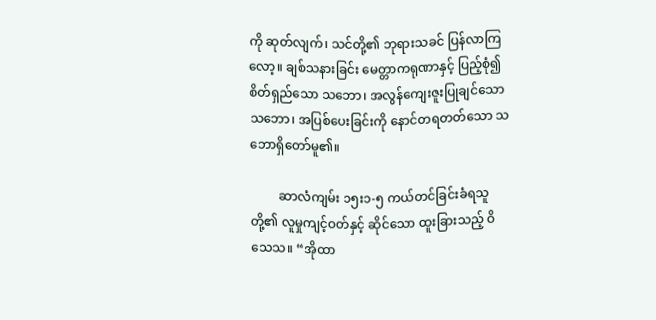ကို ဆုတ်လျက်၊ သင်တို့၏ ဘုရားသခင် ပြန်လာကြလော့။ ချစ်သနားခြင်း မေတ္တာကရုဏာနှင့် ပြည့်စုံ၍ စိတ်ရှည်သော သဘော၊ အလွန်ကျေးဇူးပြုချင်သော သဘော၊ အပြစ်ပေးခြင်းကို နောင်တရတတ်သော သဘောရှိတော်မူ၏။

         ဆာလံကျမ်း ၁၅း၁-၅ ကယ်တင်ခြင်းခံရသူတို့၏ လူမှုကျင့်ဝတ်နှင့် ဆိုင်သော ထူးခြားသည့် ဝိသေသ။ “အိုထာ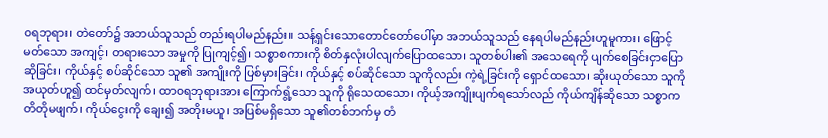၀ရဘုရား၊ တဲတော်၌ အဘယ်သူသည် တည်းရပါမည်နည်း။ သန့်ရှင်းသောတောင်တော်ပေါ်မှာ အဘယ်သူသည် နေရပါမည်နည်းဟူမူကား၊ ဖြောင့်မတ်သော အကျင့်၊ တရားသော အမှုကို ပြုကျင့်၍၊ သစ္စာစကားကို စိတ်နှလုံးပါလျက်ပြောထသော၊ သူတစ်ပါး၏ အသေရေကို ပျက်စေခြင်းငှာပြောဆိုခြင်း၊ ကိုယ်နှင့် စပ်ဆိုင်သော သူ၏ အကျိုးကို ပြစ်မှားခြင်း၊ ကိုယ်နှင့် စပ်ဆိုင်သော သူကိုလည်း ကဲ့ရဲ့ခြင်းကို ရှောင်ထသော၊ ဆိုးယုတ်သော သူကို အယုတ်ဟူ၍ ထင်မှတ်လျက်၊ ထာ၀ရဘုရားအား ကြောက်ရွံ့သော သူကို ရိုသေထသော၊ ကိုယ့်အကျိုးပျက်ရသော်လည် ကိုယ်ကျိန်ဆိုသော သစ္စာကတိတိုမဖျက်၊ ကိုယ်ငွေးကို ချေး၍ အတိုးမယူ၊ အပြစ်မရှိသော သူ၏တစ်ဘက်မှ တံ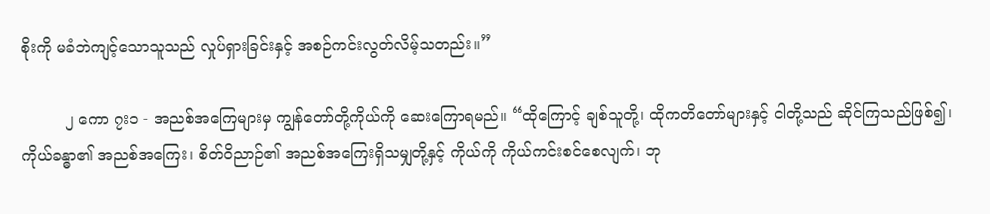စိုးကို မခံဘဲကျင့်သောသူသည် လှုပ်ရှားခြင်းနှင့် အစဉ်ကင်းလွတ်လိမ့်သတည်း။”

         ၂ ကော ၇း၁ - အညစ်အကြေများမှ ကျွန်တော်တို့ကိုယ်ကို ဆေးကြောရမည်။ “ထိုကြောင့် ချစ်သူတို့၊ ထိုကတိတော်များနှင့် ငါတို့သည် ဆိုင်ကြသည်ဖြစ်၍၊ ကိုယ်ခန္ဓာ၏ အညစ်အကြေး၊ စိတ်ဝိညာဉ်၏ အညစ်အကြေးရှိသမျှတို့နှင့် ကိုယ်ကို ကိုယ်ကင်းစင်စေလျက်၊ ဘု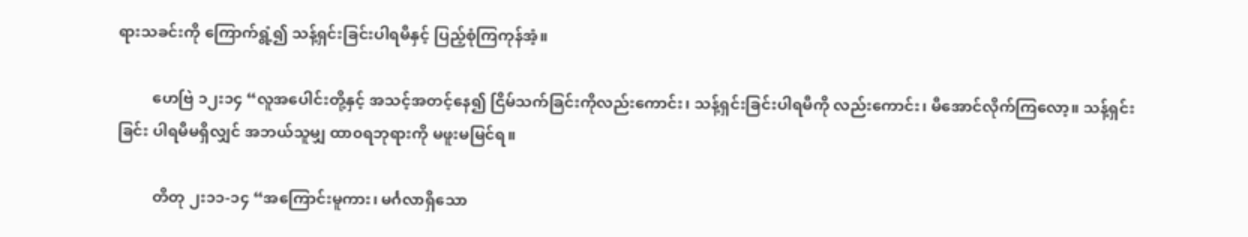ရားသခင်းကို ကြောက်ရွံ့၍ သန့်ရှင်းခြင်းပါရမီနှင့် ပြည့်စုံကြကုန်အံ့။

         ဟေဗြဲ ၁၂း၁၄ “လူအပေါင်းတို့နှင့် အသင့်အတင့်နေ၍ ငြိမ်သက်ခြင်းကိုလည်းကောင်း၊ သန့်ရှင်းခြင်းပါရမီကို လည်းကောင်း၊ မီအောင်လိုက်ကြလော့။ သန့်ရှင်းခြင်း ပါရမီမရှိလျှင် အဘယ်သူမျှ ထာ၀ရဘုရားကို မဖူးမမြင်ရ။

         တိတု ၂း၁၁-၁၄ “အကြောင်းမူကား၊ မင်္ဂလာရှိသော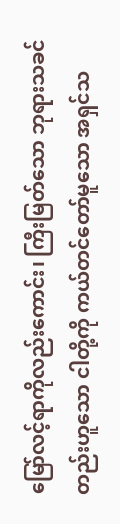မြော်လင့်ရာကိုလည်းကောင်း၊ ကြီးမြတ်သော ဘုရားသခင်တည်းဟူသော ငါတို့ကို ကယ်တင်တော်မူသော အရှင်သ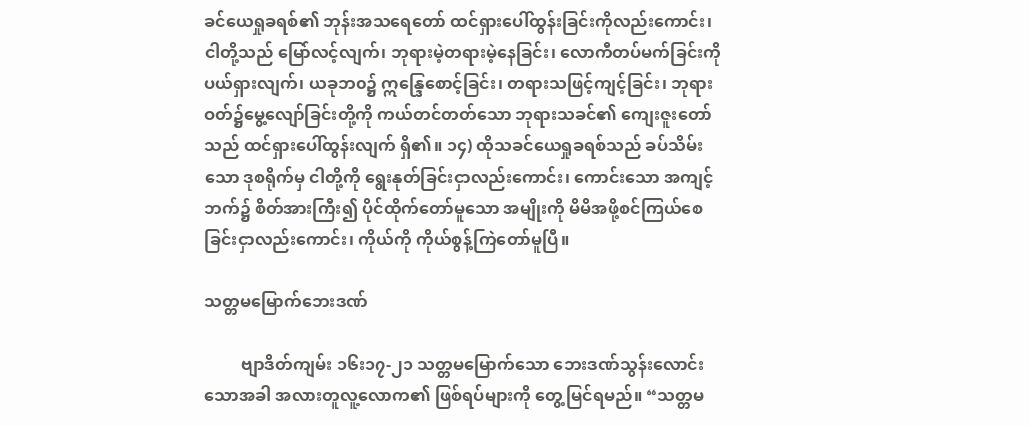ခင်ယေရှုခရစ်၏ ဘုန်းအသရေတော် ထင်ရှားပေါ်ထွန်းခြင်းကိုလည်းကောင်း၊ ငါတို့သည် မြော်လင့်လျက်၊ ဘုရားမဲ့တရားမဲ့နေခြင်း၊ လောကီတပ်မက်ခြင်းကို ပယ်ရှားလျက်၊ ယခုဘ၀၌ ဣန္ဒြေစောင့်ခြင်း၊ တရားသဖြင့်ကျင့်ခြင်း၊ ဘုရားဝတ်၌မွေ့လျော်ခြင်းတို့ကို ကယ်တင်တတ်သော ဘုရားသခင်၏ ကျေးဇူးတော်သည် ထင်ရှားပေါ်ထွန်းလျက် ရှိ၏။ ၁၄) ထိုသခင်ယေရှုခရစ်သည် ခပ်သိမ်းသော ဒုစရိုက်မှ ငါတို့ကို ရွေးနုတ်ခြင်းငှာလည်းကောင်း၊ ကောင်းသော အကျင့်ဘက်၌ စိတ်အားကြီး၍ ပိုင်ထိုက်တော်မူသော အမျိုးကို မိမိအဖို့စင်ကြယ်စေခြင်းငှာလည်းကောင်း၊ ကိုယ်ကို ကိုယ်စွန့်ကြဲတော်မူပြီ။

သတ္တမမြောက်ဘေးဒဏ်

         ဗျာဒိတ်ကျမ်း ၁၆း၁၇-၂၁ သတ္တမမြောက်သော ဘေးဒဏ်သွန်းလောင်းသောအခါ အလားတူလူ့လောက၏ ဖြစ်ရပ်များကို တွေ့မြင်ရမည်။ “သတ္တမ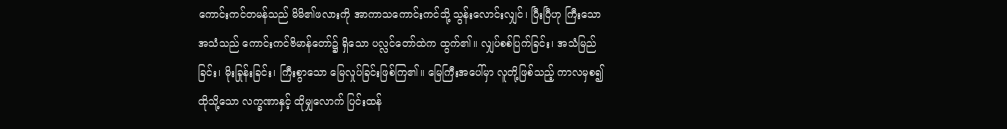ကောင်းကင်တမန်သည် မိမိ၏ဖလားကို အာကာသကောင်းကင်သို့ သွန်းလောင်းလျှင်၊ ပြီးပြီဟု ကြီးသော အသံသည် ကောင်းကင်ဗိမာန်တော်၌ ရှိသော ပလ္လင်တော်ထဲက ထွက်၏။ လျှပ်စစ်ပြက်ခြင်း၊ အသံမြည်ခြင်း၊ မိုးခြုန်းခြင်း၊ ကြီးစွာသော မြေလှုပ်ခြင်းဖြစ်ကြ၏။ မြေကြီးအပေါ်မှာ လူတို့ဖြစ်သည့် ကာလမှစ၍ ထိုသို့သော လက္ခဏာနှင့် ထိုမျှလောက် ပြင်းထန်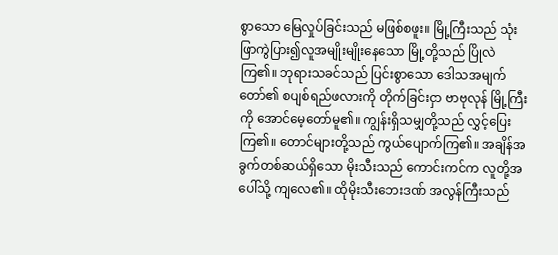စွာသော မြေလှုပ်ခြင်းသည် မဖြစ်စဖူး။ မြို့ကြီးသည် သုံးဖြာကွဲပြား၍လူအမျိုးမျိုးနေသော မြို့တို့သည် ပြိုလဲကြ၏။ ဘုရားသခင်သည် ပြင်းစွာသော ဒေါသအမျက်တော်၏ စပျစ်ရည်ဖလားကို တိုက်ခြင်းငှာ ဗာဗုလုန် မြို့ကြီးကို အောင်မေ့တော်မူ၏။ ကျွန်းရှိသမျှတို့သည် လွှင့်ပြေးကြ၏။ တောင်များတို့သည် ကွယ်ပျောက်ကြ၏။ အချိန်အခွက်တစ်ဆယ်ရှိသော မိုးသီးသည် ကောင်းကင်က လူတို့အပေါ်သို့ ကျလေ၏။ ထိုမိုးသီးဘေးဒဏ် အလွန်ကြီးသည်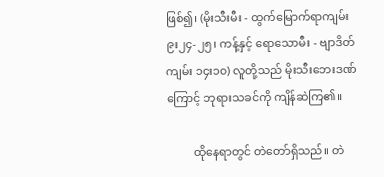ဖြစ်၍၊ (မိုးသီးမီး - ထွက်မြောက်ရာကျမ်း ၉း၂၄-၂၅၊ ကန့်နှင့် ရောသောမီး - ဗျာဒိတ်ကျမ်း ၁၄း၁၀) လူတို့သည် မိုးသီးဘေးဒဏ်ကြောင့် ဘုရားသခင်ကို ကျိန်ဆဲကြ၏။

         ထိုနေရာတွင် တဲတော်ရှိသည်။ တဲ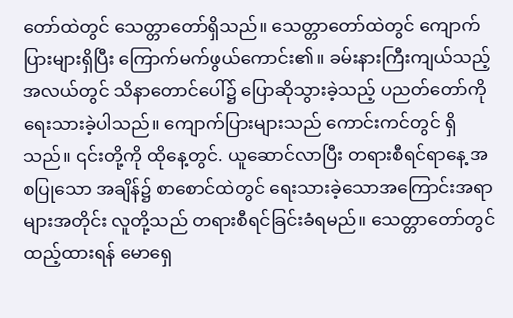တော်ထဲတွင် သေတ္တာတော်ရှိသည်။ သေတ္တာတော်ထဲတွင် ကျောက်ပြားများရှိပြီး ကြောက်မက်ဖွယ်ကောင်း၏။ ခမ်းနားကြီးကျယ်သည့် အလယ်တွင် သိနာတောင်ပေါ်၌ ပြောဆိုသွားခဲ့သည့် ပညတ်တော်ကို ရေးသားခဲ့ပါသည်။ ကျောက်ပြားများသည် ကောင်းကင်တွင် ရှိသည်။ ၎င်းတို့ကို ထိုနေ့တွင်. ယူဆောင်လာပြီး တရားစီရင်ရာနေ့ အစပြုသော အချိန်၌ စာစောင်ထဲတွင် ရေးသားခဲ့သောအကြောင်းအရာများအတိုင်း လူတို့သည် တရားစီရင်ခြင်းခံရမည်။ သေတ္တာတော်တွင် ထည့်ထားရန် မောရှေ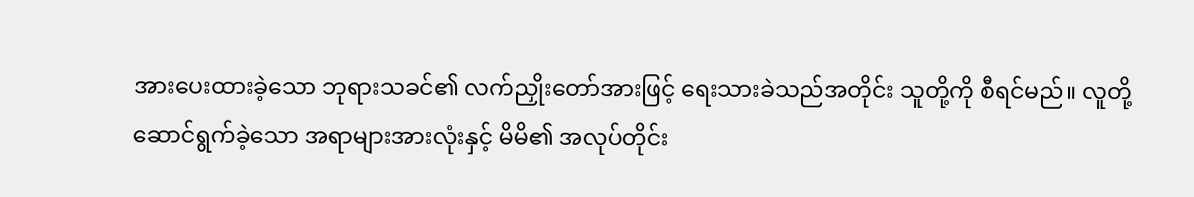အားပေးထားခဲ့သော ဘုရားသခင်၏ လက်ညှိုးတော်အားဖြင့် ရေးသားခဲသည်အတိုင်း သူတို့ကို စီရင်မည်။ လူတို့ ဆောင်ရွက်ခဲ့သော အရာများအားလုံးနှင့် မိမိ၏ အလုပ်တိုင်း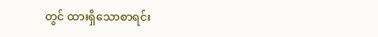တွင် ထားရှိသောစာရင်း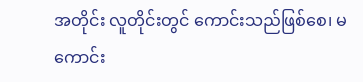အတိုင်း လူတိုင်းတွင် ကောင်းသည်ဖြစ်စေ၊ မကောင်း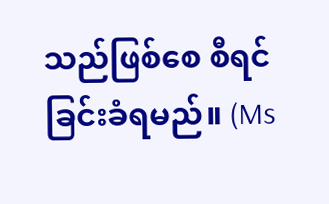သည်ဖြစ်စေ စီရင်ခြင်းခံရမည်။ (Ms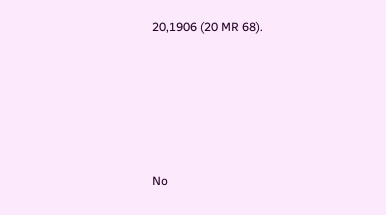20,1906 (20 MR 68).





No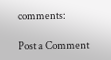comments:

Post a Comment